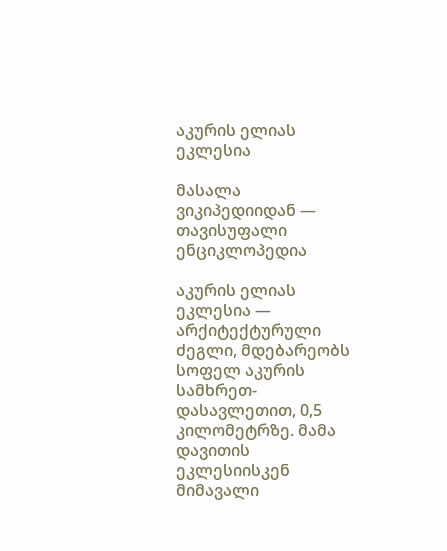აკურის ელიას ეკლესია

მასალა ვიკიპედიიდან — თავისუფალი ენციკლოპედია

აკურის ელიას ეკლესია — არქიტექტურული ძეგლი, მდებარეობს სოფელ აკურის სამხრეთ-დასავლეთით, 0,5 კილომეტრზე. მამა დავითის ეკლესიისკენ მიმავალი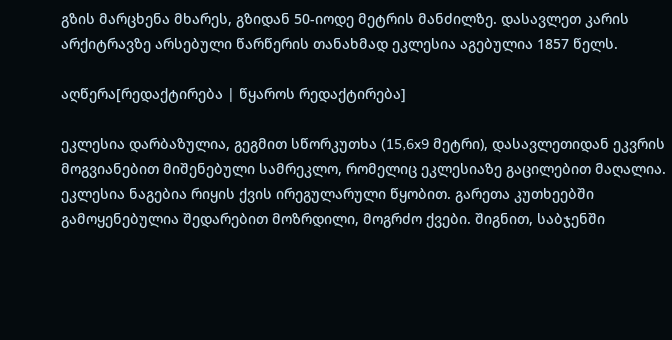გზის მარცხენა მხარეს, გზიდან 50-იოდე მეტრის მანძილზე. დასავლეთ კარის არქიტრავზე არსებული წარწერის თანახმად ეკლესია აგებულია 1857 წელს.

აღწერა[რედაქტირება | წყაროს რედაქტირება]

ეკლესია დარბაზულია, გეგმით სწორკუთხა (15,6x9 მეტრი), დასავლეთიდან ეკვრის მოგვიანებით მიშენებული სამრეკლო, რომელიც ეკლესიაზე გაცილებით მაღალია. ეკლესია ნაგებია რიყის ქვის ირეგულარული წყობით. გარეთა კუთხეებში გამოყენებულია შედარებით მოზრდილი, მოგრძო ქვები. შიგნით, საბჯენში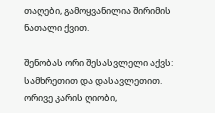თაღები, გამოყვანილია შირიმის ნათალი ქვით.

შენობას ორი შესასვლელი აქვს: სამხრეთით და დასავლეთით. ორივე კარის ღიობი,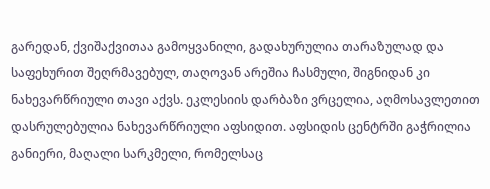გარედან, ქვიშაქვითაა გამოყვანილი, გადახურულია თარაზულად და საფეხურით შეღრმავებულ, თაღოვან არეშია ჩასმული, შიგნიდან კი ნახევარწრიული თავი აქვს. ეკლესიის დარბაზი ვრცელია, აღმოსავლეთით დასრულებულია ნახევარწრიული აფსიდით. აფსიდის ცენტრში გაჭრილია განიერი, მაღალი სარკმელი, რომელსაც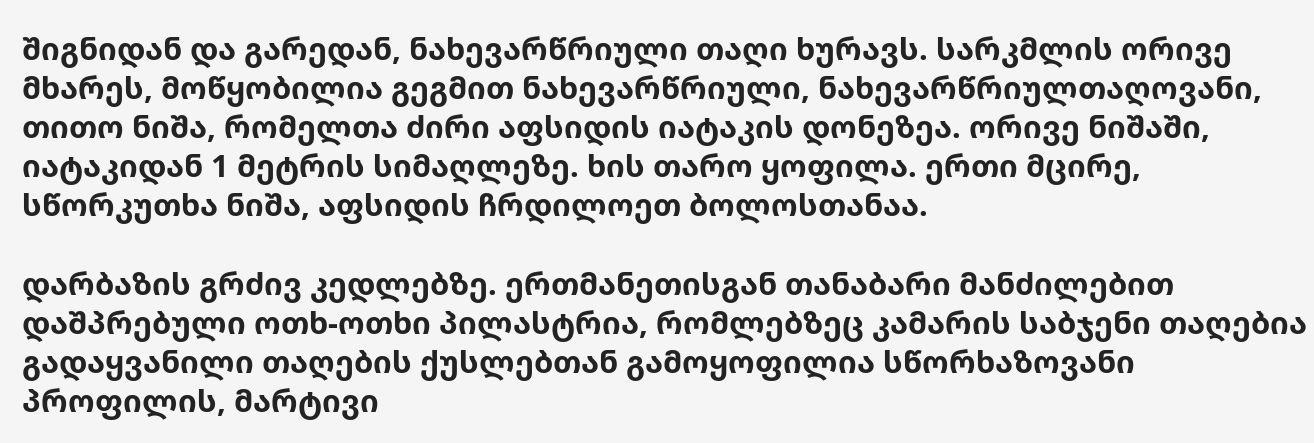შიგნიდან და გარედან, ნახევარწრიული თაღი ხურავს. სარკმლის ორივე მხარეს, მოწყობილია გეგმით ნახევარწრიული, ნახევარწრიულთაღოვანი, თითო ნიშა, რომელთა ძირი აფსიდის იატაკის დონეზეა. ორივე ნიშაში, იატაკიდან 1 მეტრის სიმაღლეზე. ხის თარო ყოფილა. ერთი მცირე, სწორკუთხა ნიშა, აფსიდის ჩრდილოეთ ბოლოსთანაა.

დარბაზის გრძივ კედლებზე. ერთმანეთისგან თანაბარი მანძილებით დაშპრებული ოთხ-ოთხი პილასტრია, რომლებზეც კამარის საბჯენი თაღებია გადაყვანილი თაღების ქუსლებთან გამოყოფილია სწორხაზოვანი პროფილის, მარტივი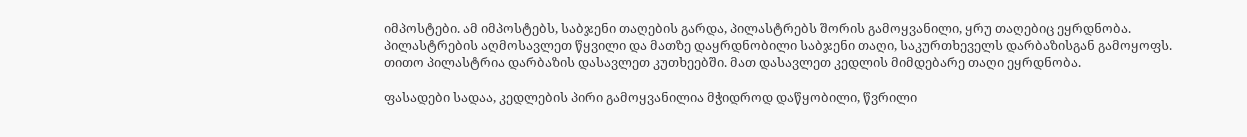იმპოსტები. ამ იმპოსტებს, საბჯენი თაღების გარდა, პილასტრებს შორის გამოყვანილი, ყრუ თაღებიც ეყრდნობა. პილასტრების აღმოსავლეთ წყვილი და მათზე დაყრდნობილი საბჯენი თაღი, საკურთხეველს დარბაზისგან გამოყოფს. თითო პილასტრია დარბაზის დასავლეთ კუთხეებში. მათ დასავლეთ კედლის მიმდებარე თაღი ეყრდნობა.

ფასადები სადაა, კედლების პირი გამოყვანილია მჭიდროდ დაწყობილი, წვრილი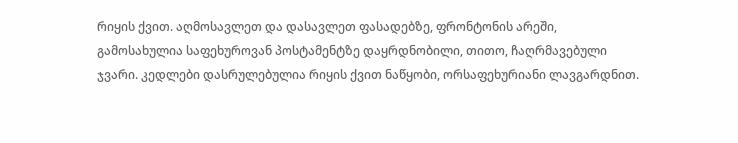რიყის ქვით. აღმოსავლეთ და დასავლეთ ფასადებზე, ფრონტონის არეში, გამოსახულია საფეხუროვან პოსტამენტზე დაყრდნობილი, თითო, ჩაღრმავებული ჯვარი. კედლები დასრულებულია რიყის ქვით ნაწყობი, ორსაფეხურიანი ლავგარდნით.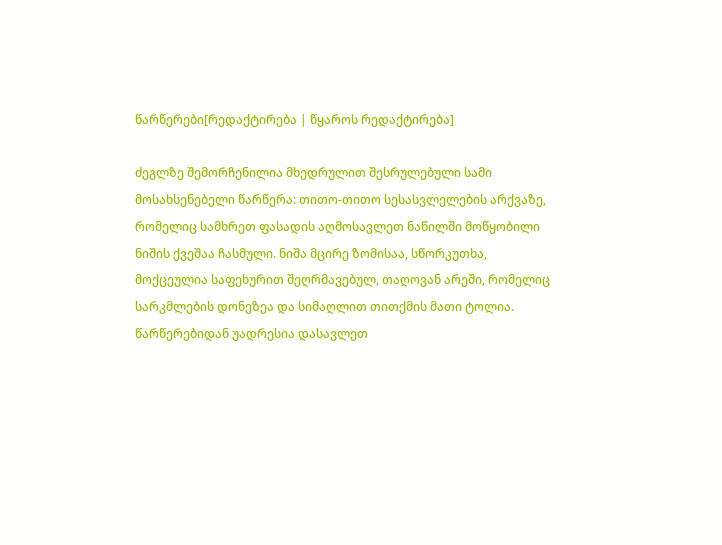წარწერები[რედაქტირება | წყაროს რედაქტირება]

ძეგლზე შემორჩენილია მხედრულით შესრულებული სამი მოსახსენებელი წარწერა: თითო-თითო სესასვლელების არქვაზე, რომელიც სამხრეთ ფასადის აღმოსავლეთ ნაწილში მოწყობილი ნიშის ქვეშაა ჩასმული. ნიშა მცირე ზომისაა, სწორკუთხა, მოქცეულია საფეხურით შეღრმავებულ, თაღოვან არეში, რომელიც სარკმლების დონეზეა და სიმაღლით თითქმის მათი ტოლია. წარწერებიდან უადრესია დასავლეთ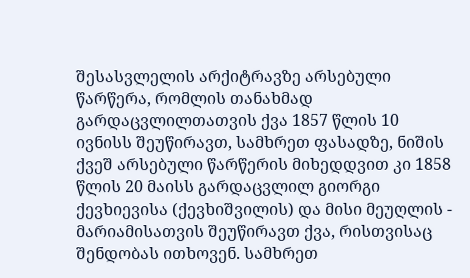შესასვლელის არქიტრავზე არსებული წარწერა, რომლის თანახმად გარდაცვლილთათვის ქვა 1857 წლის 10 ივნისს შეუწირავთ, სამხრეთ ფასადზე, ნიშის ქვეშ არსებული წარწერის მიხედდვით კი 1858 წლის 20 მაისს გარდაცვლილ გიორგი ქევხიევისა (ქევხიშვილის) და მისი მეუღლის - მარიამისათვის შეუწირავთ ქვა, რისთვისაც შენდობას ითხოვენ. სამხრეთ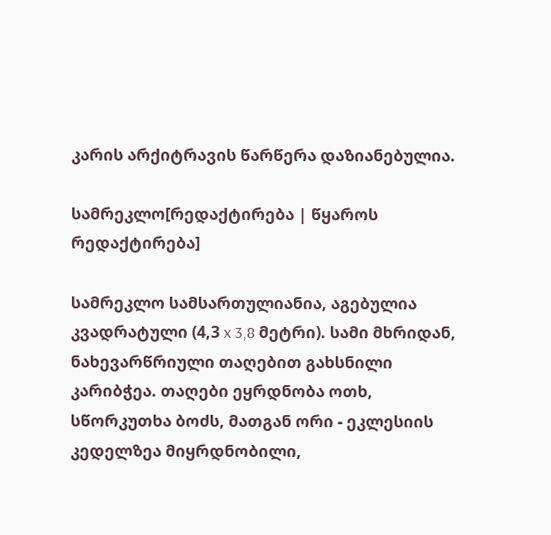კარის არქიტრავის წარწერა დაზიანებულია.

სამრეკლო[რედაქტირება | წყაროს რედაქტირება]

სამრეკლო სამსართულიანია, აგებულია კვადრატული (4,3 x 3,8 მეტრი). სამი მხრიდან, ნახევარწრიული თაღებით გახსნილი კარიბჭეა. თაღები ეყრდნობა ოთხ, სწორკუთხა ბოძს, მათგან ორი - ეკლესიის კედელზეა მიყრდნობილი,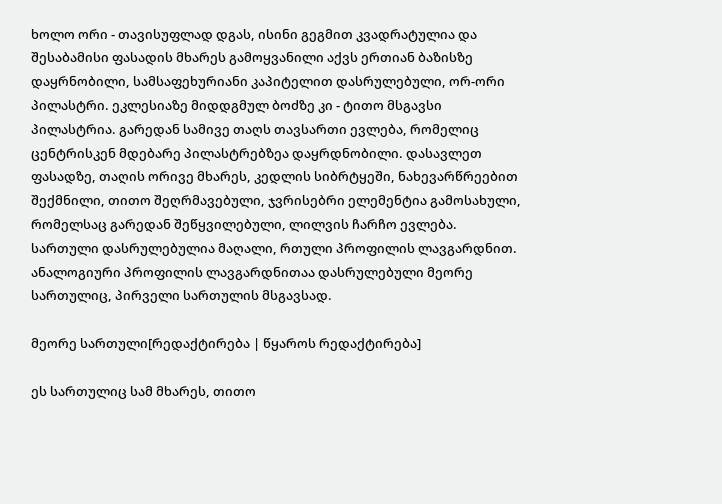ხოლო ორი - თავისუფლად დგას, ისინი გეგმით კვადრატულია და შესაბამისი ფასადის მხარეს გამოყვანილი აქვს ერთიან ბაზისზე დაყრნობილი, სამსაფეხურიანი კაპიტელით დასრულებული, ორ-ორი პილასტრი. ეკლესიაზე მიდდგმულ ბოძზე კი - ტითო მსგავსი პილასტრია. გარედან სამივე თაღს თავსართი ევლება, რომელიც ცენტრისკენ მდებარე პილასტრებზეა დაყრდნობილი. დასავლეთ ფასადზე, თაღის ორივე მხარეს, კედლის სიბრტყეში, ნახევარწრეებით შექმნილი, თითო შეღრმავებული, ჯვრისებრი ელემენტია გამოსახული, რომელსაც გარედან შეწყვილებული, ლილვის ჩარჩო ევლება. სართული დასრულებულია მაღალი, რთული პროფილის ლავგარდნით. ანალოგიური პროფილის ლავგარდნითაა დასრულებული მეორე სართულიც, პირველი სართულის მსგავსად.

მეორე სართული[რედაქტირება | წყაროს რედაქტირება]

ეს სართულიც სამ მხარეს, თითო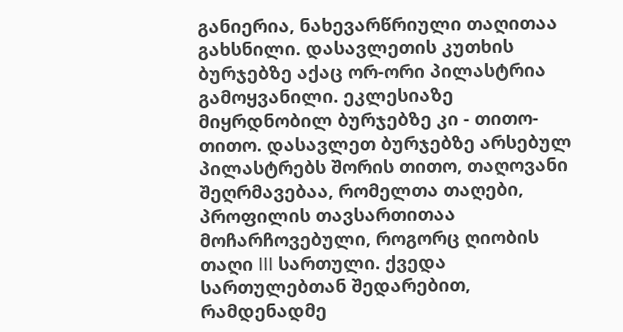განიერია, ნახევარწრიული თაღითაა გახსნილი. დასავლეთის კუთხის ბურჯებზე აქაც ორ-ორი პილასტრია გამოყვანილი. ეკლესიაზე მიყრდნობილ ბურჯებზე კი - თითო-თითო. დასავლეთ ბურჯებზე არსებულ პილასტრებს შორის თითო, თაღოვანი შეღრმავებაა, რომელთა თაღები, პროფილის თავსართითაა მოჩარჩოვებული, როგორც ღიობის თაღი III სართული. ქვედა სართულებთან შედარებით, რამდენადმე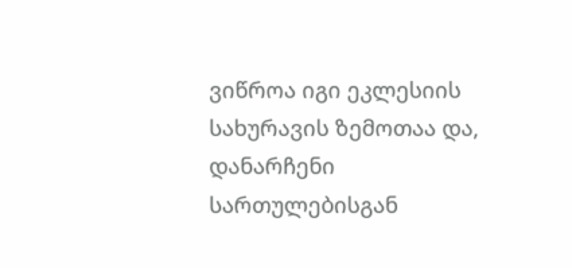ვიწროა იგი ეკლესიის სახურავის ზემოთაა და, დანარჩენი სართულებისგან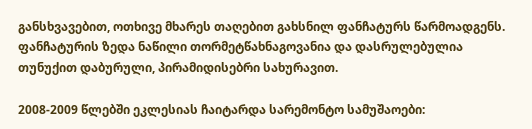განსხვავებით, ოთხივე მხარეს თაღებით გახსნილ ფანჩატურს წარმოადგენს. ფანჩატურის ზედა ნაწილი თორმეტწახნაგოვანია და დასრულებულია თუნუქით დაბურული, პირამიდისებრი სახურავით.

2008-2009 წლებში ეკლესიას ჩაიტარდა სარემონტო სამუშაოები: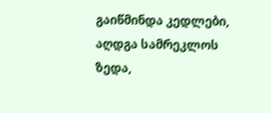გაიწმინდა კედლები, აღდგა სამრეკლოს ზედა,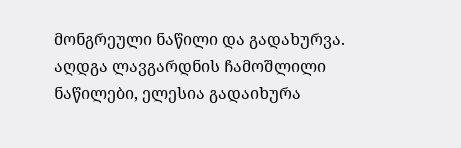მონგრეული ნაწილი და გადახურვა. აღდგა ლავგარდნის ჩამოშლილი ნაწილები, ელესია გადაიხურა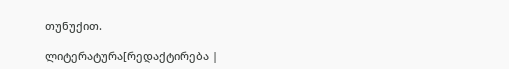თუნუქით.

ლიტერატურა[რედაქტირება |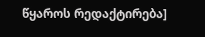წყაროს რედაქტირება]